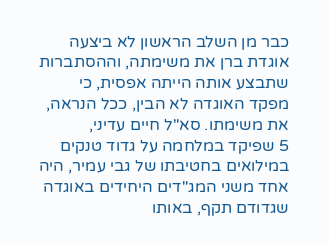כבר מן השלב הראשון לא ביצעה אוגדת ברן את משימתה, וההסתברות שתבצע אותה הייתה אפסית, כי מפקד האוגדה לא הבין, ככל הנראה, את משימתו. סא"ל חיים עדיני,
5 שפיקד במלחמה על גדוד טנקים במילואים בחטיבתו של גבי עמיר, היה אחד משני המג"דים היחידים באוגדה שגדודם תקף, באותו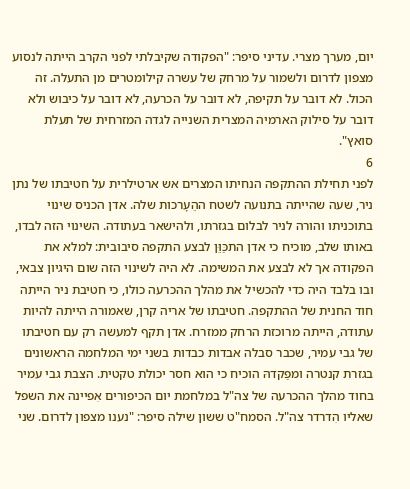יום, מערך מצרי. עדיני סיפר: "הפקודה שקיבלתי לפני הקרב הייתה לנסוע מצפון לדרום ולשמור על מרחק של עשרה קילומטרים מן התעלה. זה הכול. לא דובר על תקיפה, לא דובר על הכרעה, לא דובר על כיבוש ולא דובר על סילוק הארמיה המצרית השנייה לגדה המזרחית של תעלת סואץ".
6
לפני תחילת ההתקפה הנחיתו המצרים אש ארטילרית על חטיבתו של נתן ניר, שעה שהייתה בתנועה לשטח ההֵעָרכות שלה. אדן הכניס שינוי בתוכניתו והורה לניר לבלום בגזרתו, ולהישאר בעתודה. השינוי הזה לבדו, באותו שלב, מוכיח כי אדן התכַּוֵּן לבצע התקפה סיבובית: למלא את הפקודה אך לא לבצע את המשימה. לא היה לשינוי הזה שום היגיון צבאי, ובו בלבד היה כדי להכשיל את מהלך ההכרעה כולו, כי חטיבת ניר הייתה חוד החנית של ההתקפה. חטיבתו של אריה קרן, שאמורה הייתה להיות עתודה, הייתה מרוכזת הרחק ממזרח. אדן תקף למעשה רק עם חטיבתו של גבי עמיר, שכבר סבלה אבדות כבדות בשני ימי המלחמה הראשונים בגזרת קנטרה ומפַקדהּ הוכיח כי הוא חסר יכולת טקטית. הצבת גבי עמיר בחוד מהלך ההכרעה של צה"ל במלחמת יום הכיפורים אִפיינה את השפל שאליו הִדרדר צה"ל. הסמח"ט ששון שילה סיפר: "נענו מצפון לדרום. שני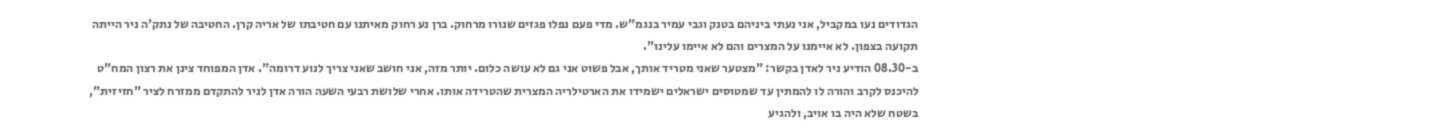הגדודים נעו במקביל, אני נעתי ביניהם בטנק וגבי עמיר בנגמ"ש. מדי פעם נפלו פגזים שנורו מרחוק. ברן נע רחוק מאיתנו עם חטיבתו של אריה קרן. החטיבה של נתק'ה ניר הייתה תקועה בצפון. לא איימנו על המצרים והם לא איימו עלינו".
ב-08.30 הודיע ניר לאדן בקשר: "מצטער שאני מטריד אותך, אבל פשוט אני גם לא עושה כלום. יותר מזה, אני חושב שאני צריך לנוע דרומה". אדן המפוחד צינן את רצון המח"ט להיכנס לקרב והורה לו להמתין עד שמטוסים ישראלים ישמידו את הארטילריה המצרית שהטרידה אותו. אחרי שלושת רבעי השעה הורה אדן לניר להתקדם ממזרח לציר "חזיזית", בשטח שלא היה בו אויב, ולהגיע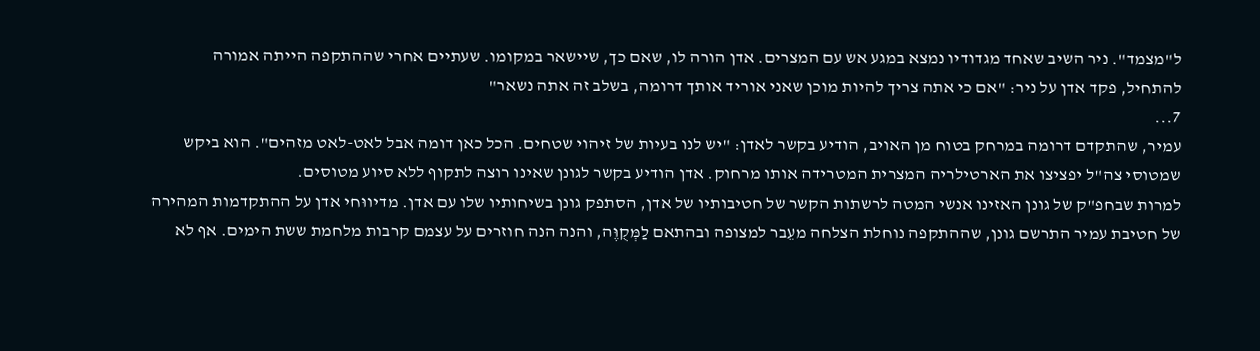ל"מצמד". ניר השיב שאחד מגדודיו נמצא במגע אש עם המצרים. אדן הורה לו, שאם כך, שיישאר במקומו. שעתיים אחרי שההתקפה הייתה אמורה להתחיל, פקד אדן על ניר: "אם כי אתה צריך להיות מוכן שאני אוריד אותך דרומה, בשלב זה אתה נשאר"
7...
עמיר, שהתקדם דרומה במרחק בטוח מן האויב, הודיע בקשר לאדן: "יש לנו בעיות של זיהוי שטחים. הכל כאן דומה אבל לאט-לאט מזהים". הוא ביקש שמטוסי צה"ל יפציצו את הארטילריה המצרית המטרידה אותו מרחוק. אדן הודיע בקשר לגונן שאינו רוצה לתקוף ללא סיוע מטוסים.
למרות שבחפ"ק של גונן האזינו אנשי המטה לרשתות הקשר של חטיבותיו של אדן, הסתפק גונן בשיחותיו שלו עם אדן. מדיווּחי אדן על ההתקדמות המהירה של חטיבת עמיר התרשם גונן, שההתקפה נוחלת הצלחה מעֵבר למצופה ובהתאם לַמְּקֻוֶּה, והנה הנה חוזרים על עצמם קרבות מלחמת ששת הימים. אף לא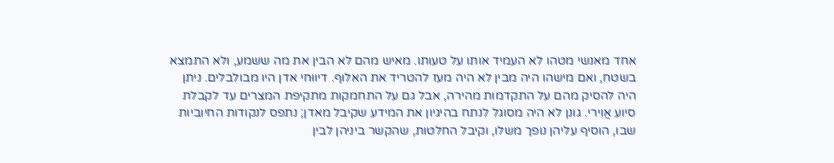אחד מאנשי מטהו לא העמיד אותו על טעותו. מאיש מהם לא הבין את מה ששמע, ולא התמצא בשטח, ואם מישהו היה מבין לא היה מעז להטריד את האלוף. דיווּחי אדן היו מבולבלים. ניתן היה להסיק מהם על התקדמות מהירה, אבל גם על התחמקות מתקיפת המצרים עד לקבלת סיוע אֲוִירי. גונן לא היה מסוגל לנתח בהיגיון את המידע שקיבל מאדן; נתפס לנקודות החיוביות שבו, הוסיף עליהן נופך משלו, וקיבל החלטות, שהקשר ביניהן לבין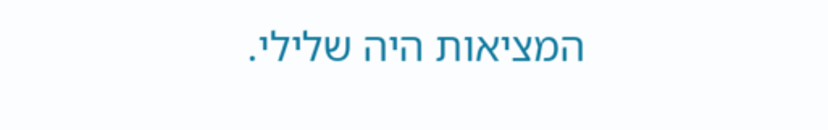המציאות היה שלילי.